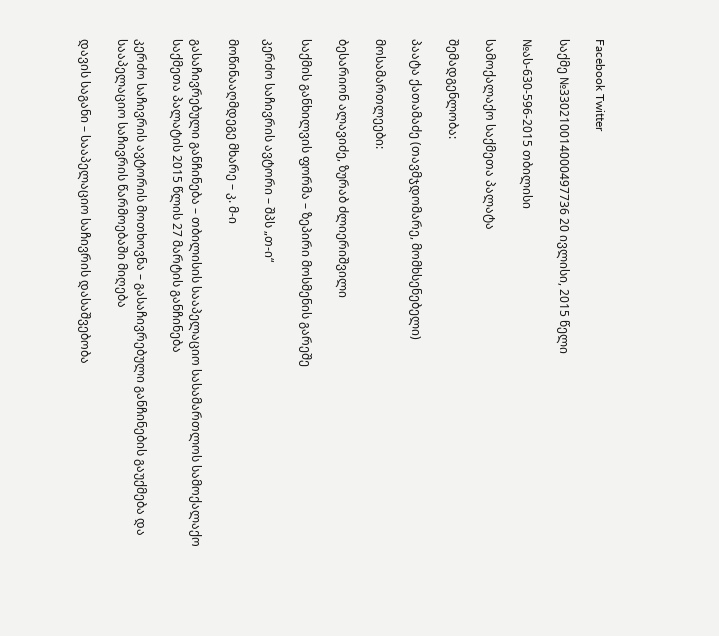Facebook Twitter

საქმე №330210014000497736 20 ივლისი, 2015 წელი

№ას-630-596-2015 თბილისი

სამოქალაქო საქმეთა პალატა

შემადგენლობა:

პაატა ქათამაძე (თავმჯდომარე, მომხსენებელი)

მოსამართლეები:

ბესარიონ ალავიძე, ზურაბ ძლიერიშვილი

საქმის განხილვის ფორმა – ზეპირი მოსმენის გარეშე

კერძო საჩივრის ავტორი – შპს „თ-ი“

მოწინააღმდეგე მხარე – კ. მ-ი

გასაჩივრებული განჩინება – თბილისის სააპელაციო სასამართლოს სამოქალაქო საქმეთა პალატის 2015 წლის 27 მარტის განჩინება

კერძო საჩივრის ავტორის მოთხოვნა – გასაჩივრებული განჩინების გაუქმება და სააპელაციო საჩივრის წარმოებაში მიღება

დავის საგანი – სააპელაციო საჩივრის დასაშვებობა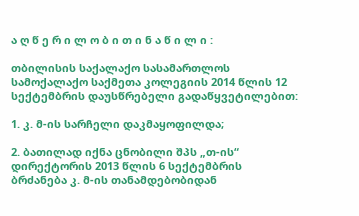ა ღ წ ე რ ი ლ ო ბ ი თ ი ნ ა წ ი ლ ი :

თბილისის საქალაქო სასამართლოს სამოქალაქო საქმეთა კოლეგიის 2014 წლის 12 სექტემბრის დაუსწრებელი გადაწყვეტილებით:

1. კ. მ-ის სარჩელი დაკმაყოფილდა;

2. ბათილად იქნა ცნობილი შპს „თ-ის“ დირექტორის 2013 წლის 6 სექტემბრის ბრძანება კ. მ-ის თანამდებობიდან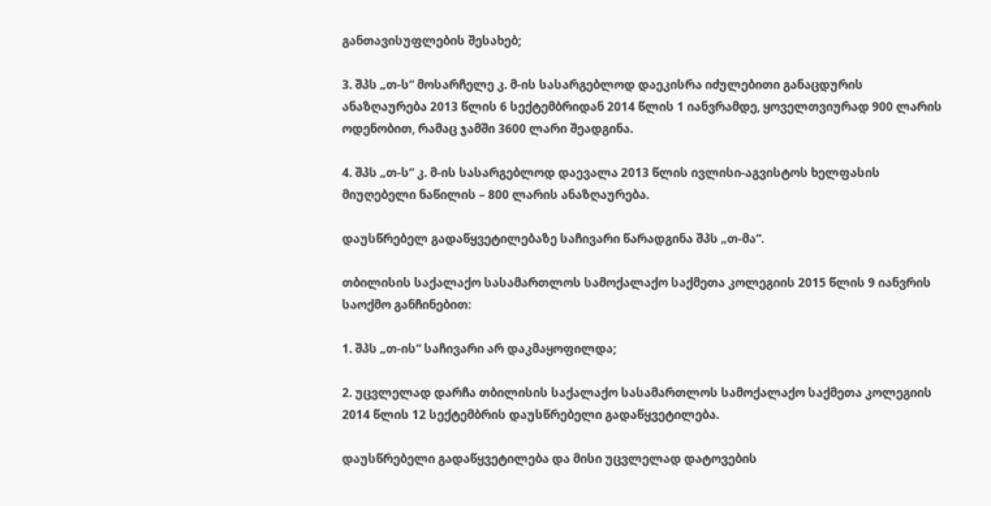განთავისუფლების შესახებ;

3. შპს „თ-ს“ მოსარჩელე კ. მ-ის სასარგებლოდ დაეკისრა იძულებითი განაცდურის ანაზღაურება 2013 წლის 6 სექტემბრიდან 2014 წლის 1 იანვრამდე, ყოველთვიურად 900 ლარის ოდენობით, რამაც ჯამში 3600 ლარი შეადგინა.

4. შპს „თ-ს“ კ. მ-ის სასარგებლოდ დაევალა 2013 წლის ივლისი-აგვისტოს ხელფასის მიუღებელი ნაწილის – 800 ლარის ანაზღაურება.

დაუსწრებელ გადაწყვეტილებაზე საჩივარი წარადგინა შპს „თ-მა“.

თბილისის საქალაქო სასამართლოს სამოქალაქო საქმეთა კოლეგიის 2015 წლის 9 იანვრის საოქმო განჩინებით:

1. შპს „თ-ის“ საჩივარი არ დაკმაყოფილდა;

2. უცვლელად დარჩა თბილისის საქალაქო სასამართლოს სამოქალაქო საქმეთა კოლეგიის 2014 წლის 12 სექტემბრის დაუსწრებელი გადაწყვეტილება.

დაუსწრებელი გადაწყვეტილება და მისი უცვლელად დატოვების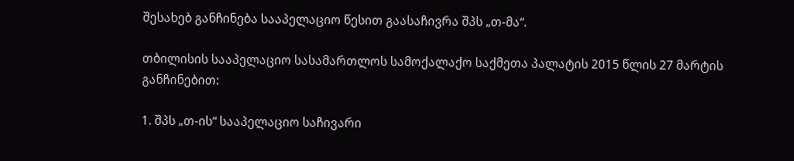შესახებ განჩინება სააპელაციო წესით გაასაჩივრა შპს „თ-მა“.

თბილისის სააპელაციო სასამართლოს სამოქალაქო საქმეთა პალატის 2015 წლის 27 მარტის განჩინებით:

1. შპს „თ-ის“ სააპელაციო საჩივარი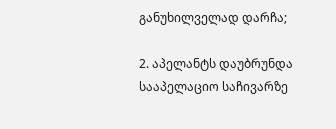განუხილველად დარჩა;

2. აპელანტს დაუბრუნდა სააპელაციო საჩივარზე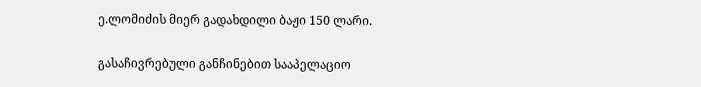ე.ლომიძის მიერ გადახდილი ბაჟი 150 ლარი.

გასაჩივრებული განჩინებით სააპელაციო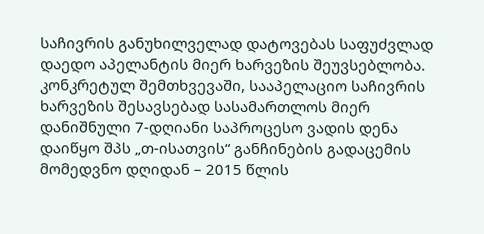საჩივრის განუხილველად დატოვებას საფუძვლად დაედო აპელანტის მიერ ხარვეზის შეუვსებლობა. კონკრეტულ შემთხვევაში, სააპელაციო საჩივრის ხარვეზის შესავსებად სასამართლოს მიერ დანიშნული 7-დღიანი საპროცესო ვადის დენა დაიწყო შპს „თ-ისათვის“ განჩინების გადაცემის მომედვნო დღიდან – 2015 წლის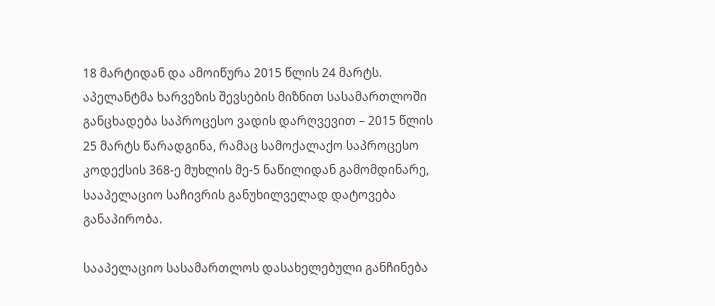18 მარტიდან და ამოიწურა 2015 წლის 24 მარტს. აპელანტმა ხარვეზის შევსების მიზნით სასამართლოში განცხადება საპროცესო ვადის დარღვევით – 2015 წლის 25 მარტს წარადგინა, რამაც სამოქალაქო საპროცესო კოდექსის 368-ე მუხლის მე-5 ნაწილიდან გამომდინარე, სააპელაციო საჩივრის განუხილველად დატოვება განაპირობა.

სააპელაციო სასამართლოს დასახელებული განჩინება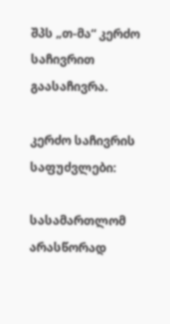შპს „თ-მა“ კერძო საჩივრით გაასაჩივრა.

კერძო საჩივრის საფუძვლები:

სასამართლომ არასწორად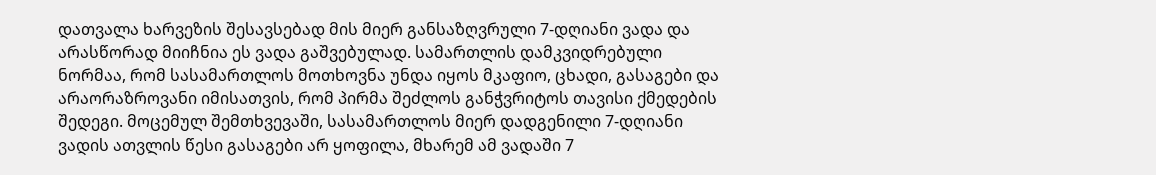დათვალა ხარვეზის შესავსებად მის მიერ განსაზღვრული 7-დღიანი ვადა და არასწორად მიიჩნია ეს ვადა გაშვებულად. სამართლის დამკვიდრებული ნორმაა, რომ სასამართლოს მოთხოვნა უნდა იყოს მკაფიო, ცხადი, გასაგები და არაორაზროვანი იმისათვის, რომ პირმა შეძლოს განჭვრიტოს თავისი ქმედების შედეგი. მოცემულ შემთხვევაში, სასამართლოს მიერ დადგენილი 7-დღიანი ვადის ათვლის წესი გასაგები არ ყოფილა, მხარემ ამ ვადაში 7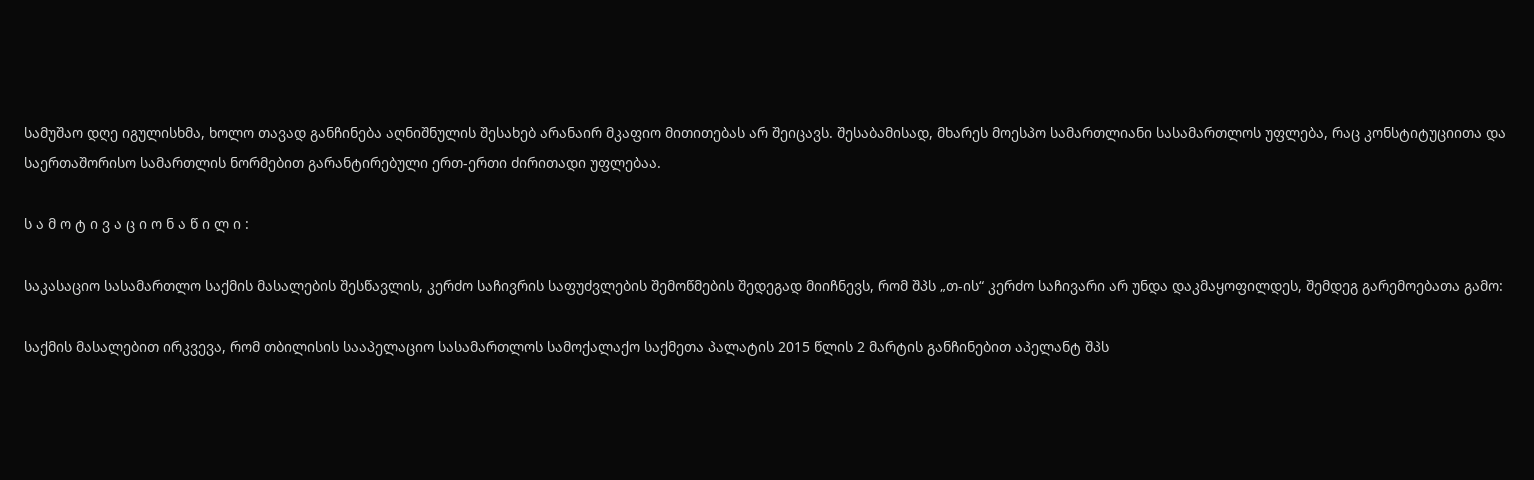სამუშაო დღე იგულისხმა, ხოლო თავად განჩინება აღნიშნულის შესახებ არანაირ მკაფიო მითითებას არ შეიცავს. შესაბამისად, მხარეს მოესპო სამართლიანი სასამართლოს უფლება, რაც კონსტიტუციითა და საერთაშორისო სამართლის ნორმებით გარანტირებული ერთ-ერთი ძირითადი უფლებაა.

ს ა მ ო ტ ი ვ ა ც ი ო ნ ა წ ი ლ ი :

საკასაციო სასამართლო საქმის მასალების შესწავლის, კერძო საჩივრის საფუძვლების შემოწმების შედეგად მიიჩნევს, რომ შპს „თ-ის“ კერძო საჩივარი არ უნდა დაკმაყოფილდეს, შემდეგ გარემოებათა გამო:

საქმის მასალებით ირკვევა, რომ თბილისის სააპელაციო სასამართლოს სამოქალაქო საქმეთა პალატის 2015 წლის 2 მარტის განჩინებით აპელანტ შპს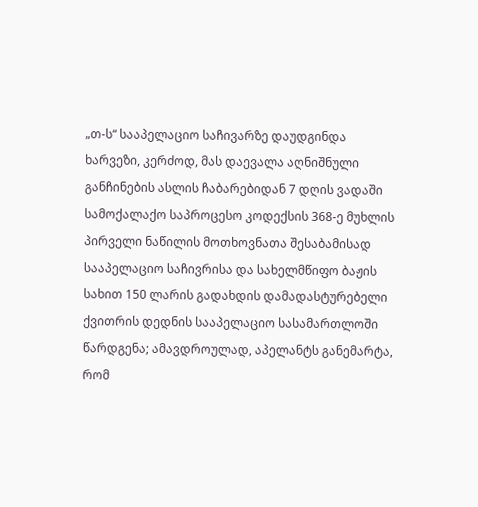„თ-ს“ სააპელაციო საჩივარზე დაუდგინდა ხარვეზი, კერძოდ, მას დაევალა აღნიშნული განჩინების ასლის ჩაბარებიდან 7 დღის ვადაში სამოქალაქო საპროცესო კოდექსის 368-ე მუხლის პირველი ნაწილის მოთხოვნათა შესაბამისად სააპელაციო საჩივრისა და სახელმწიფო ბაჟის სახით 150 ლარის გადახდის დამადასტურებელი ქვითრის დედნის სააპელაციო სასამართლოში წარდგენა; ამავდროულად, აპელანტს განემარტა, რომ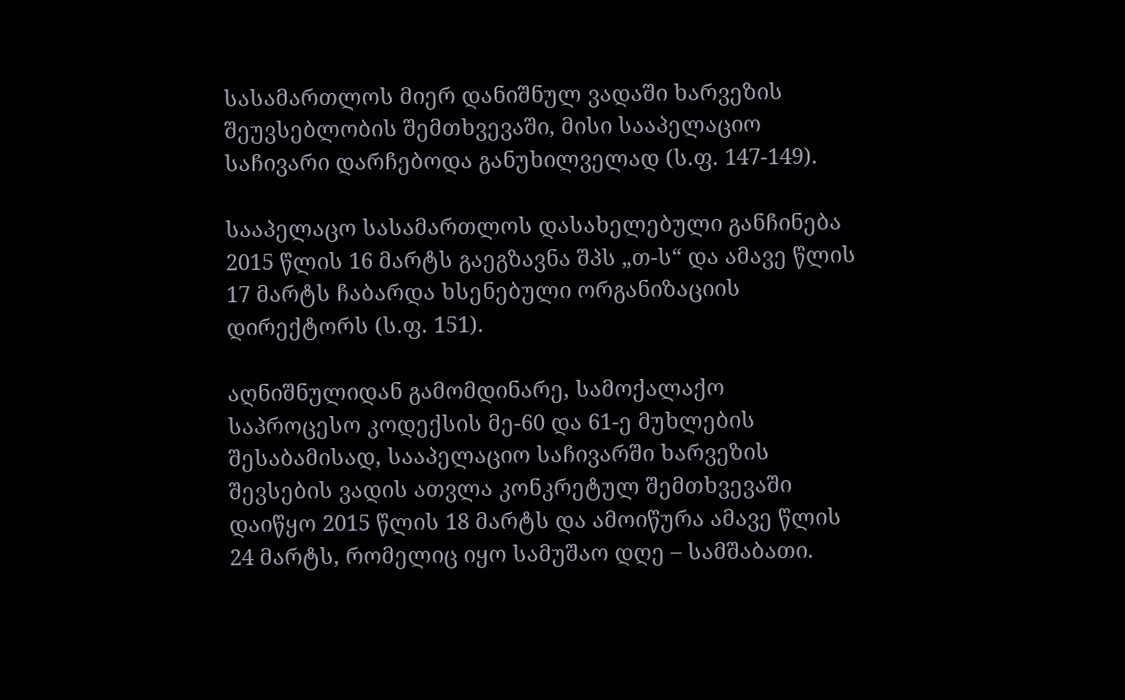სასამართლოს მიერ დანიშნულ ვადაში ხარვეზის შეუვსებლობის შემთხვევაში, მისი სააპელაციო საჩივარი დარჩებოდა განუხილველად (ს.ფ. 147-149).

სააპელაცო სასამართლოს დასახელებული განჩინება 2015 წლის 16 მარტს გაეგზავნა შპს „თ-ს“ და ამავე წლის 17 მარტს ჩაბარდა ხსენებული ორგანიზაციის დირექტორს (ს.ფ. 151).

აღნიშნულიდან გამომდინარე, სამოქალაქო საპროცესო კოდექსის მე-60 და 61-ე მუხლების შესაბამისად, სააპელაციო საჩივარში ხარვეზის შევსების ვადის ათვლა კონკრეტულ შემთხვევაში დაიწყო 2015 წლის 18 მარტს და ამოიწურა ამავე წლის 24 მარტს, რომელიც იყო სამუშაო დღე – სამშაბათი.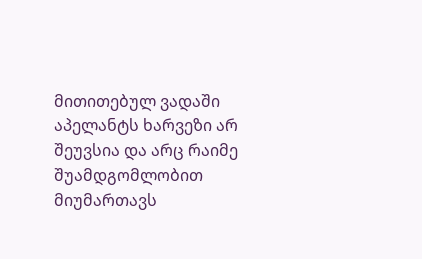მითითებულ ვადაში აპელანტს ხარვეზი არ შეუვსია და არც რაიმე შუამდგომლობით მიუმართავს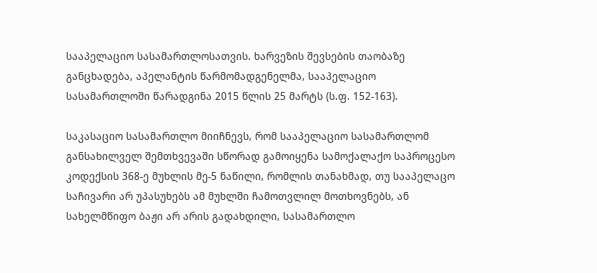სააპელაციო სასამართლოსათვის. ხარვეზის შევსების თაობაზე განცხადება, აპელანტის წარმომადგენელმა, სააპელაციო სასამართლოში წარადგინა 2015 წლის 25 მარტს (ს.ფ. 152-163).

საკასაციო სასამართლო მიიჩნევს, რომ სააპელაციო სასამართლომ განსახილველ შემთხვევაში სწორად გამოიყენა სამოქალაქო საპროცესო კოდექსის 368-ე მუხლის მე-5 ნაწილი, რომლის თანახმად, თუ სააპელაცო საჩივარი არ უპასუხებს ამ მუხლში ჩამოთვლილ მოთხოვნებს, ან სახელმწიფო ბაჟი არ არის გადახდილი, სასამართლო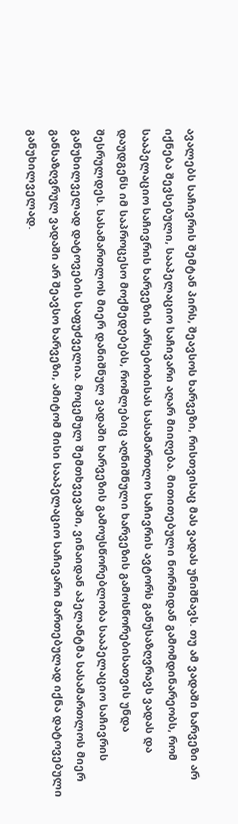ავალებს საჩივრის შემტან პირს, შეავსოს ხარვეზი, რისთვისაც მას ვადას უნიშნავს. თუ ამ ვადაში ხარვეზი არ იქნება შევსებული, სააპელაციო საჩივარი აღარ მიიღება. მითითებული ნორმიდან გამომდინარეობს, რომ სააპელაციო საჩივრის ხარვეზის არსებობისას სასამართლო საჩივრის ავტორს განუსაზღვრავს ვადას და დაუდგენს იმ საპროცესო მოქმედებებს, რომლებიც აღნიშნული ხარვეზის გამოსწორებისათვის უნდა შესრულდეს. სასამართლოს მიერ დანიშნულ ვადაში ხარვეზის გამოუსწორებლობა სააპელაციო საჩივრის განუხილველად დატოვების საფუძველია. მოცემულ შემთხვევაში, ვინაიდან აპელანტმა სასამართლოს მიერ განსაზღვრულ ვადაში არ შეავსო ხარვეზი, ამიტომ მისი სააპელაციო საჩივარი მართებულად იქნა დატოვებული განუხილველად.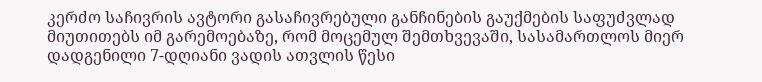კერძო საჩივრის ავტორი გასაჩივრებული განჩინების გაუქმების საფუძვლად მიუთითებს იმ გარემოებაზე, რომ მოცემულ შემთხვევაში, სასამართლოს მიერ დადგენილი 7-დღიანი ვადის ათვლის წესი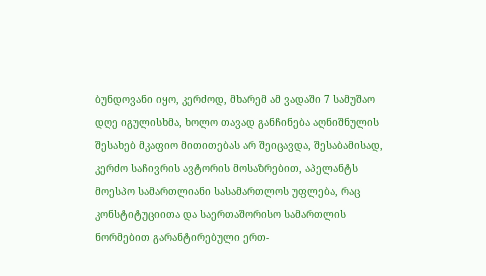ბუნდოვანი იყო, კერძოდ, მხარემ ამ ვადაში 7 სამუშაო დღე იგულისხმა, ხოლო თავად განჩინება აღნიშნულის შესახებ მკაფიო მითითებას არ შეიცავდა, შესაბამისად, კერძო საჩივრის ავტორის მოსაზრებით, აპელანტს მოესპო სამართლიანი სასამართლოს უფლება, რაც კონსტიტუციითა და საერთაშორისო სამართლის ნორმებით გარანტირებული ერთ-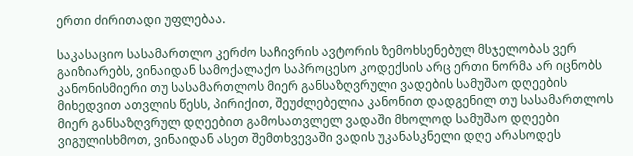ერთი ძირითადი უფლებაა.

საკასაციო სასამართლო კერძო საჩივრის ავტორის ზემოხსენებულ მსჯელობას ვერ გაიზიარებს, ვინაიდან სამოქალაქო საპროცესო კოდექსის არც ერთი ნორმა არ იცნობს კანონისმიერი თუ სასამართლოს მიერ განსაზღვრული ვადების სამუშაო დღეების მიხედვით ათვლის წესს, პირიქით, შეუძლებელია კანონით დადგენილ თუ სასამართლოს მიერ განსაზღვრულ დღეებით გამოსათვლელ ვადაში მხოლოდ სამუშაო დღეები ვიგულისხმოთ, ვინაიდან ასეთ შემთხვევაში ვადის უკანასკნელი დღე არასოდეს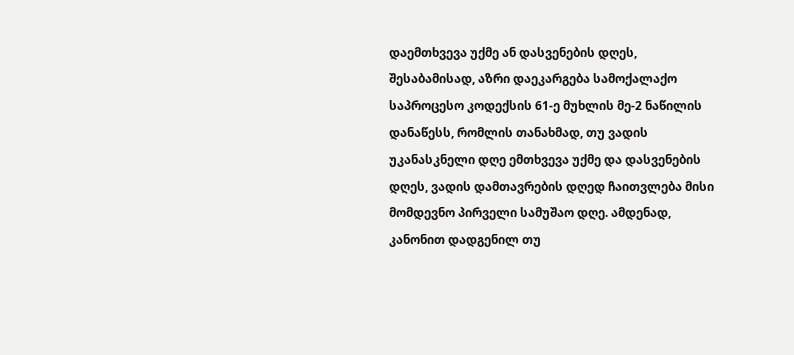დაემთხვევა უქმე ან დასვენების დღეს, შესაბამისად, აზრი დაეკარგება სამოქალაქო საპროცესო კოდექსის 61-ე მუხლის მე-2 ნაწილის დანაწესს, რომლის თანახმად, თუ ვადის უკანასკნელი დღე ემთხვევა უქმე და დასვენების დღეს, ვადის დამთავრების დღედ ჩაითვლება მისი მომდევნო პირველი სამუშაო დღე. ამდენად, კანონით დადგენილ თუ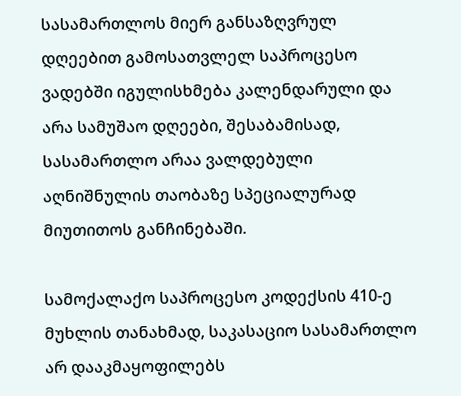სასამართლოს მიერ განსაზღვრულ დღეებით გამოსათვლელ საპროცესო ვადებში იგულისხმება კალენდარული და არა სამუშაო დღეები, შესაბამისად, სასამართლო არაა ვალდებული აღნიშნულის თაობაზე სპეციალურად მიუთითოს განჩინებაში.

სამოქალაქო საპროცესო კოდექსის 410-ე მუხლის თანახმად, საკასაციო სასამართლო არ დააკმაყოფილებს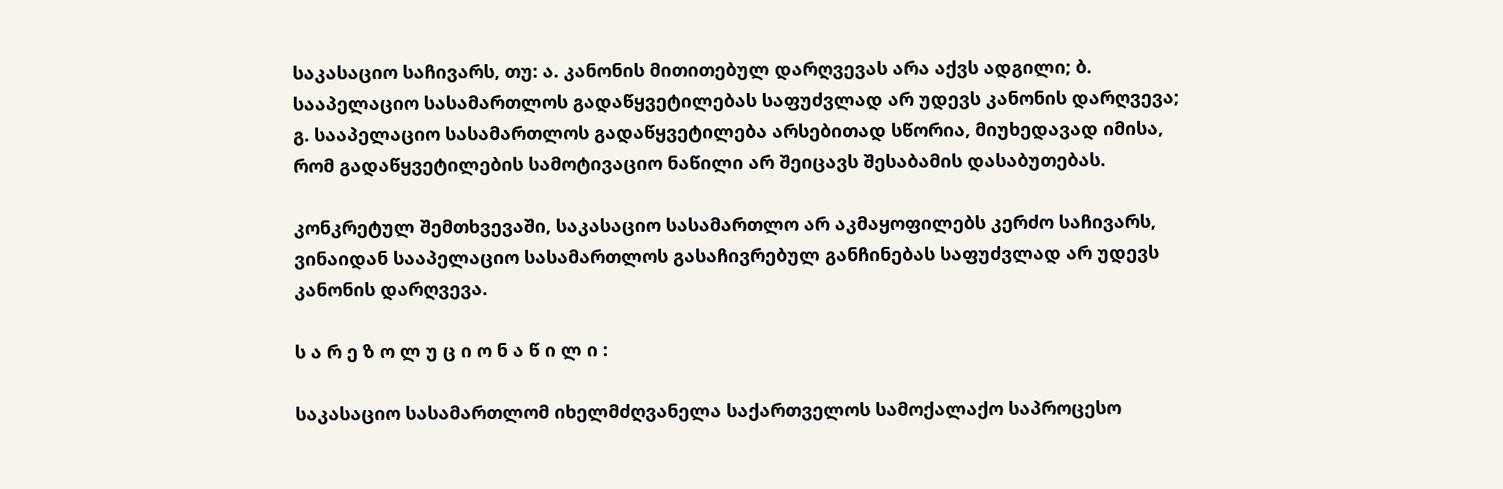საკასაციო საჩივარს, თუ: ა. კანონის მითითებულ დარღვევას არა აქვს ადგილი; ბ. სააპელაციო სასამართლოს გადაწყვეტილებას საფუძვლად არ უდევს კანონის დარღვევა; გ. სააპელაციო სასამართლოს გადაწყვეტილება არსებითად სწორია, მიუხედავად იმისა, რომ გადაწყვეტილების სამოტივაციო ნაწილი არ შეიცავს შესაბამის დასაბუთებას.

კონკრეტულ შემთხვევაში, საკასაციო სასამართლო არ აკმაყოფილებს კერძო საჩივარს, ვინაიდან სააპელაციო სასამართლოს გასაჩივრებულ განჩინებას საფუძვლად არ უდევს კანონის დარღვევა.

ს ა რ ე ზ ო ლ უ ც ი ო ნ ა წ ი ლ ი :

საკასაციო სასამართლომ იხელმძღვანელა საქართველოს სამოქალაქო საპროცესო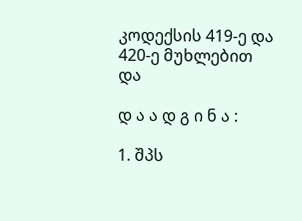კოდექსის 419-ე და 420-ე მუხლებით და

დ ა ა დ გ ი ნ ა :

1. შპს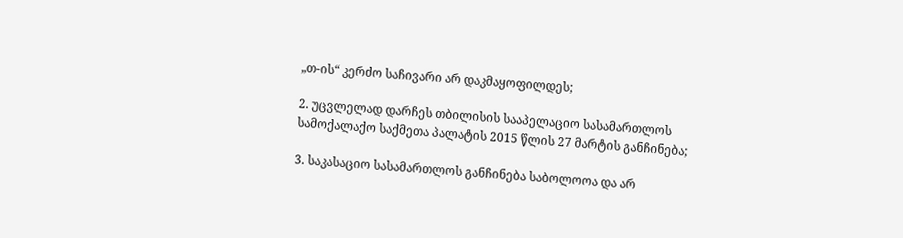„თ-ის“ კერძო საჩივარი არ დაკმაყოფილდეს;

2. უცვლელად დარჩეს თბილისის სააპელაციო სასამართლოს სამოქალაქო საქმეთა პალატის 2015 წლის 27 მარტის განჩინება;

3. საკასაციო სასამართლოს განჩინება საბოლოოა და არ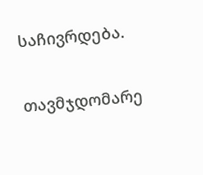საჩივრდება.

თავმჯდომარე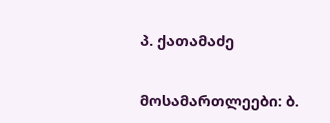პ. ქათამაძე

მოსამართლეები: ბ.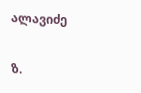ალავიძე

ზ.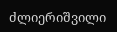ძლიერიშვილი